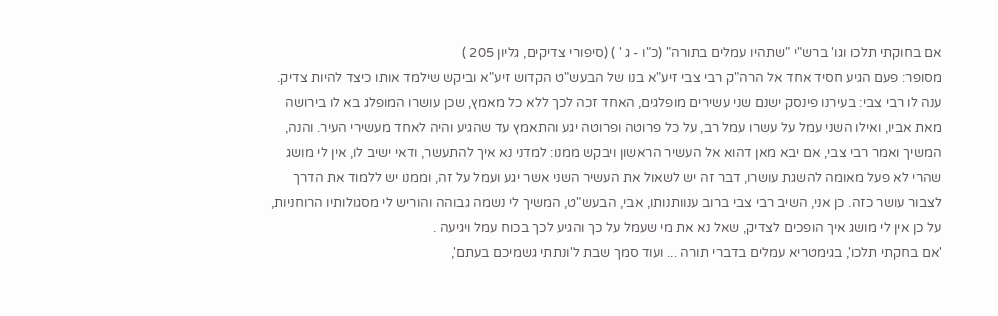אם בחוקתי תלכו וגו' ברש"י "שתהיו עמלים בתורה" (כ"ו - ג ' ) (סיפורי צדיקים, גליון 205 )
מסופר: פעם הגיע חסיד אחד אל הרה"ק רבי צבי זיע"א בנו של הבעש"ט הקדוש זיע"א וביקש שילמד אותו כיצד להיות צדיק. ענה לו רבי צבי: בעירנו פינסק ישנם שני עשירים מופלגים, האחד זכה לכך ללא כל מאמץ, שכן עושרו המופלג בא לו בירושה מאת אביו, ואילו השני עמל על עשרו עמל רב, על כל פרוטה ופרוטה יגע והתאמץ עד שהגיע והיה לאחד מעשירי העיר. והנה, המשיך ואמר רבי צבי, אם יבא מאן דהוא אל העשיר הראשון ויבקש ממנו: למדני נא איך להתעשר, ודאי ישיב לו, אין לי מושג שהרי לא פעל מאומה להשגת עושרו, דבר זה יש לשאול את העשיר השני אשר יגע ועמל על זה, וממנו יש ללמוד את הדרך לצבור עושר כזה. כן אני, השיב רבי צבי ברוב ענוותנותו, אבי, הבעש"ט, המשיך לי נשמה גבוהה והוריש לי מסגולותיו הרוחניות, על כן אין לי מושג איך הופכים לצדיק, שאל נא את מי שעמל על כך והגיע לכך בכוח עמל ויגיעה .
'אם בחקתי תלכו', בגימטריא עמלים בדברי תורה ... ועוד סמך שבת ל'ונתתי גשמיכם בעתם',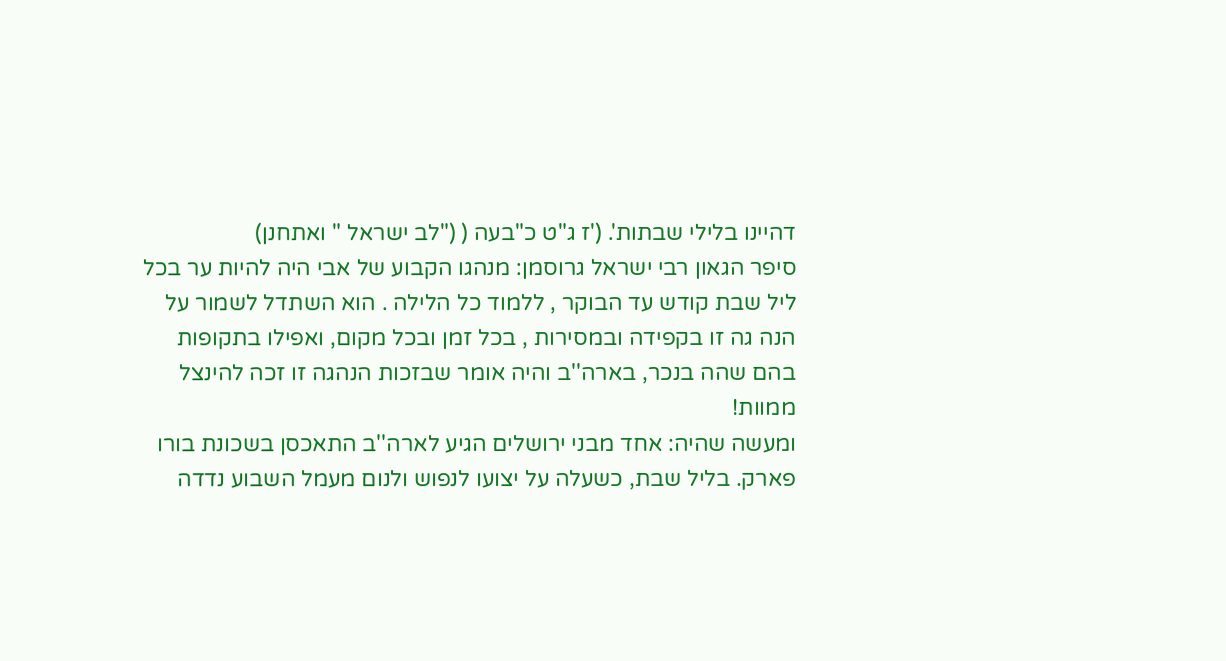דהיינו בלילי שבתות'. ('ז ג"ט כ"בעה ( ("לב ישראל " ואתחנן)
סיפר הגאון רבי ישראל גרוסמן: מנהגו הקבוע של אבי היה להיות ער בכל ליל שבת קודש עד הבוקר , ללמוד כל הלילה . הוא השתדל לשמור על הנה גה זו בקפידה ובמסירות , בכל זמן ובכל מקום, ואפילו בתקופות בהם שהה בנכר, בארה''ב והיה אומר שבזכות הנהגה זו זכה להינצל ממוות!
ומעשה שהיה: אחד מבני ירושלים הגיע לארה''ב התאכסן בשכונת בורו פארק. בליל שבת, כשעלה על יצועו לנפוש ולנום מעמל השבוע נדדה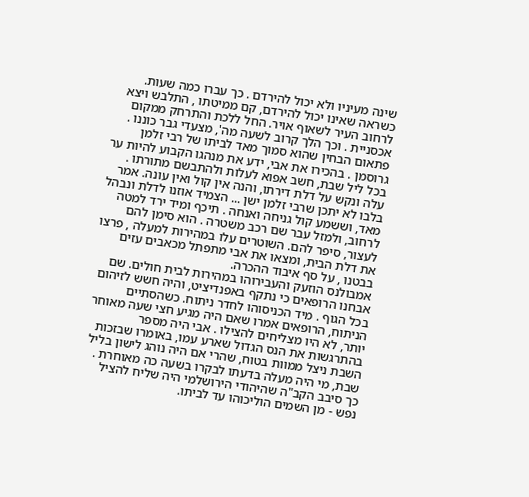שינה מעיניו ולא יכול להירדם . כך עברו כמה שעות. כשראה שאינו יכול להירדם, קם ממיטתו , התלבש ויצא לרחוב העיר לשאוף אויר. החל ללכת והתרחק ממקום אכסניית . וכך הלך קרוב לשעה מה', מצעדי גבר כוננו . פתאום הבחין שהוא סמוך מאד לביתו של רבי זלמן גרוסמן . בהכירו את אבי, ידע את מנהגו הקבוע להיות ער בכל ליל שבת, חשב אפוא לעלות ולהתבשם מתורתו . עלה ונקש על דלת דירתו, והנה אין קול ואין עונה. אמר בלבו לא יתכן שרבי זלמן ישן ... הצמיד אוזנו לדלת ונבהל מאד, וששמע קול גניחה ואנחה . תיכף ומיד ירד למטה לרחוב, ולמזל עבר שם רכב משטרה . הוא סימן להם לעצור, סיפר להם. השוטרים עלו במהירות למעלה , פרצו את דלת הבית, ומצאו את אבי מתפתל מכאבים עזים בבטנו , על סף איבוד ההכרה.
אמבולנס הוזעק והעבירוהו במהירות לבית חולים. שם אבחנו הרופאים כי נתקף באפנדיציט, והיה חשש לזיהום בכל הגוף . מיד הכניסוהו לחדר ניתוח. כשהסתיים הניתוח, הרופאים אמרו שאם היה מגיע חצי שעה מאוחר יותר, לא היו מצליחים להצילו . אבי היה מספר בהתרגשות את הנס הגדול שארע עמו, באומרו שבזכות השבת ניצל ממוות בטוח, שהרי אם היה נוהג לישון בליל שבת, מי היה מעלה בדעתו לבקרו בשעה כה מאוחרת . כך סיבב הקב"ה שהיהודי הירושלמי היה שליח להציל נפש - מן השמים הוליכוהו עד לביתו.